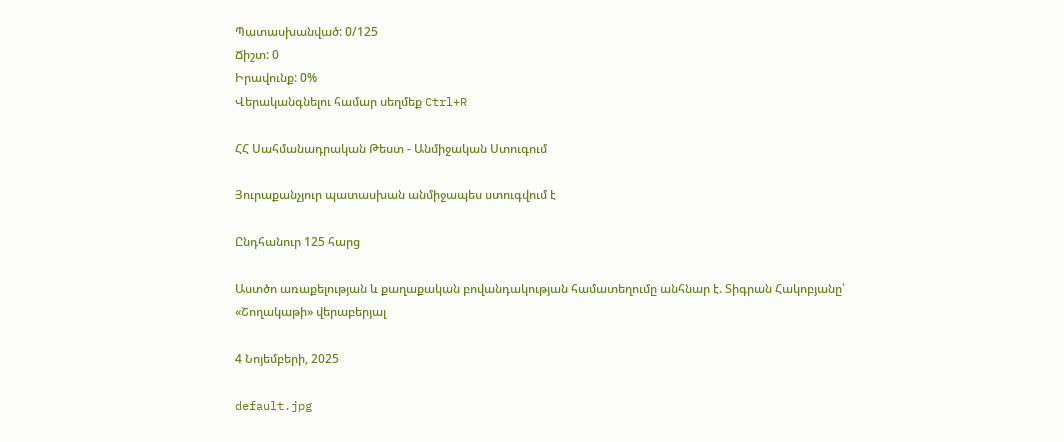Պատասխանված: 0/125
Ճիշտ: 0
Իրավունք: 0%
Վերականգնելու համար սեղմեք Ctrl+R

ՀՀ Սահմանադրական Թեստ - Անմիջական Ստուգում

Յուրաքանչյուր պատասխան անմիջապես ստուգվում է

Ընդհանուր 125 հարց

Աստծո առաքելության և քաղաքական բովանդակության համատեղումը անհնար է. Տիգրան Հակոբյանը՝ «Շողակաթի» վերաբերյալ

4 Նոյեմբերի, 2025

default.jpg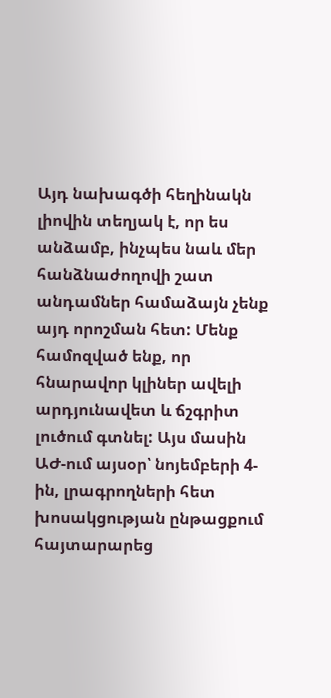Այդ նախագծի հեղինակն լիովին տեղյակ է, որ ես անձամբ, ինչպես նաև մեր հանձնաժողովի շատ անդամներ համաձայն չենք այդ որոշման հետ: Մենք համոզված ենք, որ հնարավոր կլիներ ավելի արդյունավետ և ճշգրիտ լուծում գտնել: Այս մասին ԱԺ-ում այսօր՝ նոյեմբերի 4-ին, լրագրողների հետ խոսակցության ընթացքում հայտարարեց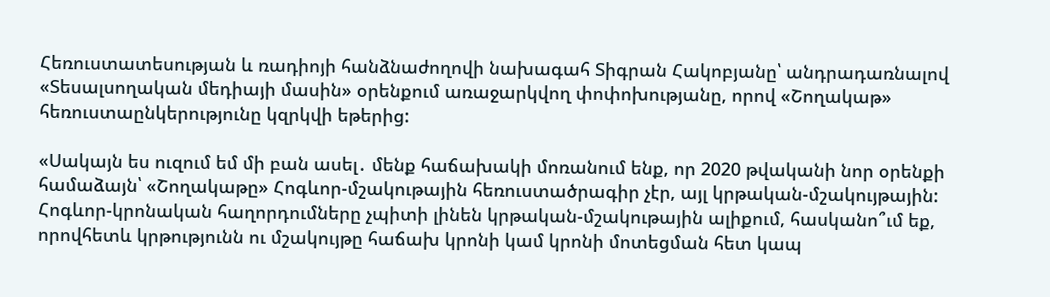Հեռուստատեսության և ռադիոյի հանձնաժողովի նախագահ Տիգրան Հակոբյանը՝ անդրադառնալով «Տեսալսողական մեդիայի մասին» օրենքում առաջարկվող փոփոխությանը, որով «Շողակաթ» հեռուստաընկերությունը կզրկվի եթերից:

«Սակայն ես ուզում եմ մի բան ասել․ մենք հաճախակի մոռանում ենք, որ 2020 թվականի նոր օրենքի համաձայն՝ «Շողակաթը» Հոգևոր-մշակութային հեռուստածրագիր չէր, այլ կրթական-մշակույթային: Հոգևոր-կրոնական հաղորդումները չպիտի լինեն կրթական-մշակութային ալիքում, հասկանո՞ւմ եք, որովհետև կրթությունն ու մշակույթը հաճախ կրոնի կամ կրոնի մոտեցման հետ կապ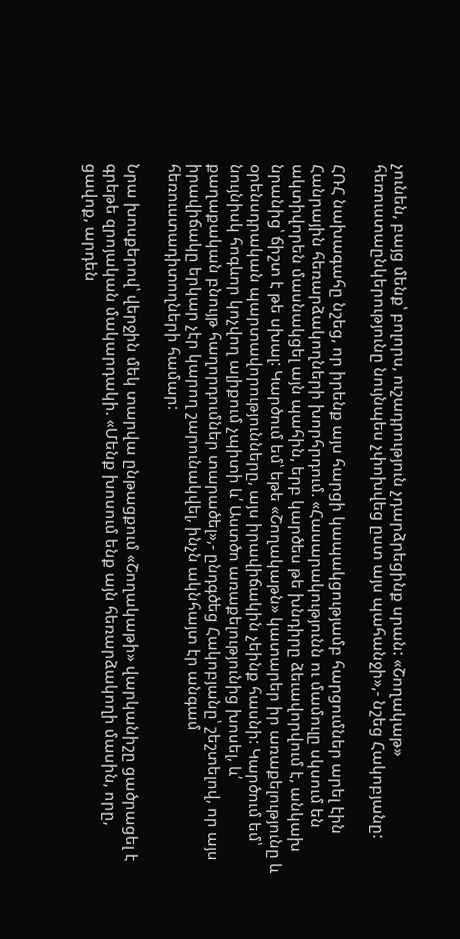չունեն, բայց մենք՝ բոլորս, ուշադրություն չդարձրեցինք սրան: «Շողակաթ» հեռուստաընկերությունը նույնպես չփոխվեց ըստ այս պահանջի»,- նշեց Հակոբյանը:

ՀՌՀ նախագահը նշեց, որ իրենք այս հարցի կապակցությամբ հարցումներ արել էին Հանրային հեռարձակողների խորհրդում. «Հասարակությունն ու մամուլը սկսում են ակտիվորեն մասնակցել այն պահին, երբ կարծես թե խնդիրը ձեւավորվում է, անկախ նրանից՝ ճիշտ է թե սխալ: Կարծում եմ՝ եթե «Շողակաթն» կատարեր իր առաքելությունը և օրենսդրական պարտավորությունները, այս իրավիճակին չեինք հասնի: Կարծում եմ՝ նույնիսկ հոգևոր կոչվող ալիքում չպիտի և՛ Աստծո առաքելությունից խոսել, և՛ քաղաքական բնույթ հաղորդումներ տարածել»,- ընդգծեց Հակոբյանը՝ շեշտելով, որ այս իրավիճակը երկար չէր կարող շարունակվել, ինչն ակնհայտ էր անգամ հեռուստադիտողների համար:

Նրա խոսքերով՝ վերջին մեկ տարվա ընթացքում «Շողակաթի» վարկանիշը ցածրացել է գրեթե զրոյական մակարդակի. «Մենք խոսում ենք այն հեռարձակողի մասին, որը, ցավոք, արդեն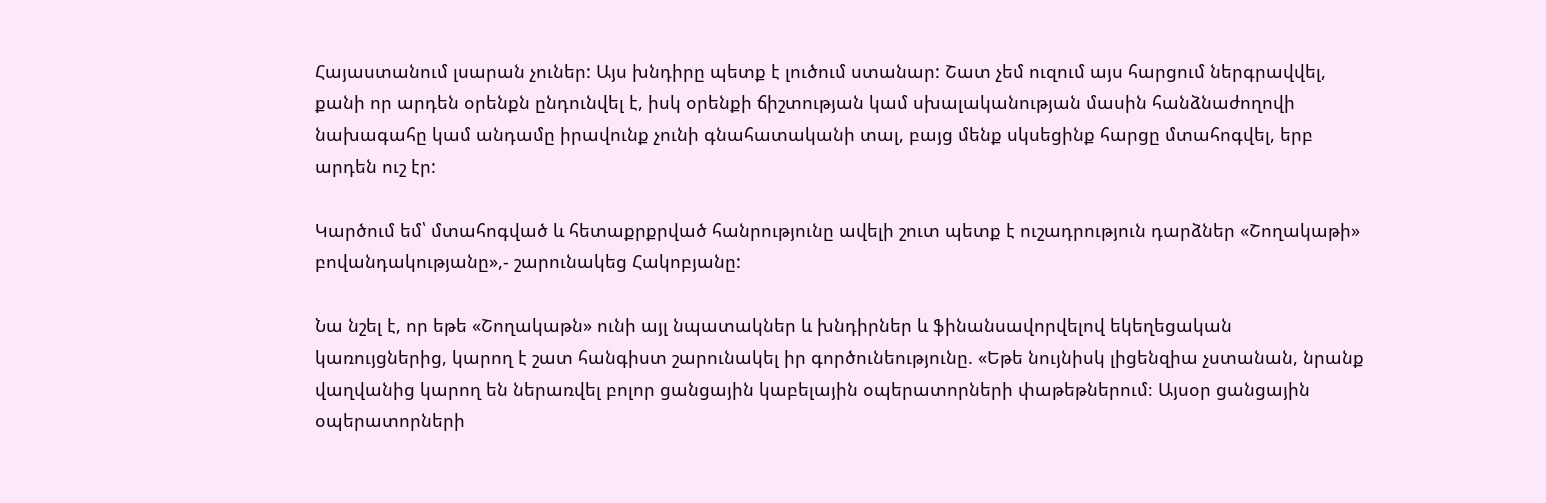Հայաստանում լսարան չուներ: Այս խնդիրը պետք է լուծում ստանար: Շատ չեմ ուզում այս հարցում ներգրավվել, քանի որ արդեն օրենքն ընդունվել է, իսկ օրենքի ճիշտության կամ սխալականության մասին հանձնաժողովի նախագահը կամ անդամը իրավունք չունի գնահատականի տալ, բայց մենք սկսեցինք հարցը մտահոգվել, երբ արդեն ուշ էր:

Կարծում եմ՝ մտահոգված և հետաքրքրված հանրությունը ավելի շուտ պետք է ուշադրություն դարձներ «Շողակաթի» բովանդակությանը»,- շարունակեց Հակոբյանը:

Նա նշել է, որ եթե «Շողակաթն» ունի այլ նպատակներ և խնդիրներ և ֆինանսավորվելով եկեղեցական կառույցներից, կարող է շատ հանգիստ շարունակել իր գործունեությունը. «Եթե նույնիսկ լիցենզիա չստանան, նրանք վաղվանից կարող են ներառվել բոլոր ցանցային կաբելային օպերատորների փաթեթներում։ Այսօր ցանցային օպերատորների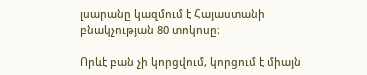լսարանը կազմում է Հայաստանի բնակչության 80 տոկոսը։

Որևէ բան չի կորցվում, կորցում է միայն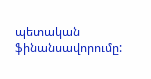պետական ֆինանսավորումը: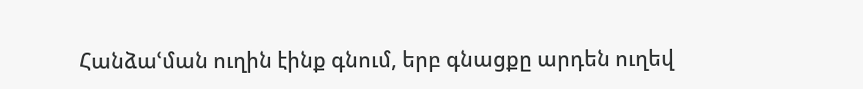Հանձաՙման ուղին էինք գնում, երբ գնացքը արդեն ուղեվ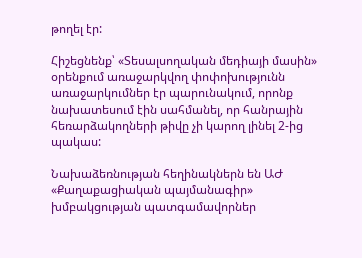թողել էր:

Հիշեցնենք՝ «Տեսալսողական մեդիայի մասին» օրենքում առաջարկվող փոփոխությունն առաջարկումներ էր պարունակում, որոնք նախատեսում էին սահմանել, որ հանրային հեռարձակողների թիվը չի կարող լինել 2-ից պակաս:

Նախաձեռնության հեղինակներն են ԱԺ «Քաղաքացիական պայմանագիր» խմբակցության պատգամավորներ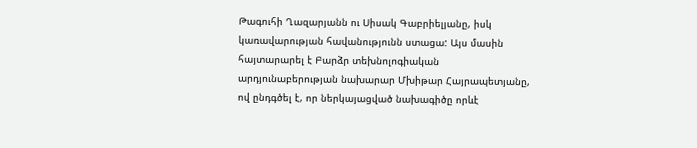Թագուհի Ղազարյանն ու Սիսակ Գաբրիելյանը, իսկ կառավարության հավանությունն ստացա: Այս մասին հայտարարել է Բարձր տեխնոլոգիական արդյունաբերության նախարար Մխիթար Հայրապետյանը, ով ընդգծել է, որ ներկայացված նախագիծը որևէ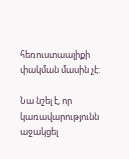հեռուստաալիքի փակման մասին չէ:

Նա նշել է, որ կառավարությունն աջակցել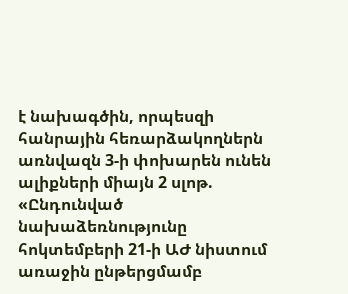է նախագծին, որպեսզի հանրային հեռարձակողներն առնվազն 3-ի փոխարեն ունեն ալիքների միայն 2 սլոթ. «Ընդունված նախաձեռնությունը հոկտեմբերի 21-ի ԱԺ նիստում առաջին ընթերցմամբ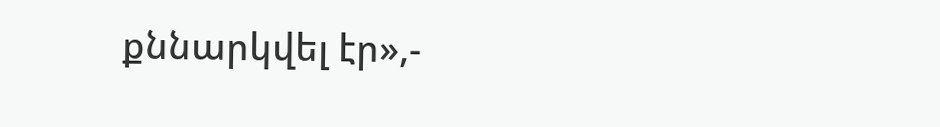քննարկվել էր»,-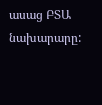ասաց ԲՏԱ նախարարը: